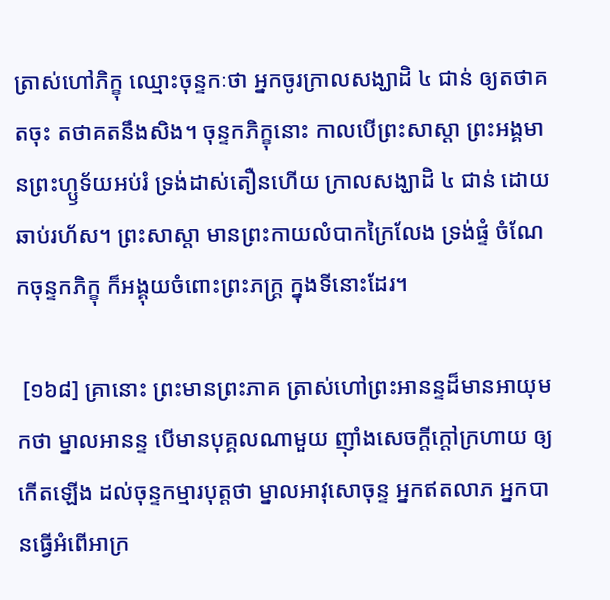ត្រាស់ហៅភិក្ខុ ឈ្មោះចុន្ទកៈថា អ្នកចូរក្រាលសង្ឃាដិ ៤ ជាន់ ឲ្យតថាគតចុះ តថាគតនឹងសិង។ ចុន្ទកភិក្ខុនោះ កាលបើព្រះសាស្តា ព្រះអង្គមានព្រះហ្ឫទ័យអប់រំ ទ្រង់ដាស់តឿនហើយ ក្រាលសង្ឃាដិ ៤ ជាន់ ដោយឆាប់រហ័ស។ ព្រះសាស្តា មានព្រះកាយលំបាកក្រៃលែង ទ្រង់ផ្ទំ ចំណែកចុន្ទកភិក្ខុ ក៏អង្គុយចំពោះព្រះភក្រ្ត ក្នុងទីនោះដែរ។

 [១៦៨] គ្រានោះ ព្រះមានព្រះភាគ ត្រាស់ហៅព្រះអានន្ទដ៏មានអាយុមកថា ម្នាលអានន្ទ បើមានបុគ្គលណាមួយ ញ៉ាំងសេចក្តីក្តៅក្រហាយ ឲ្យកើតឡើង ដល់ចុន្ទកម្មារបុត្តថា ម្នាលអាវុសោចុន្ទ អ្នកឥតលាភ អ្នកបានធ្វើអំពើអាក្រ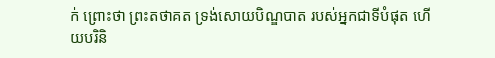ក់ ព្រោះថា ព្រះតថាគត ទ្រង់សោយបិណ្ឌបាត របស់អ្នកជាទីបំផុត ហើយបរិនិ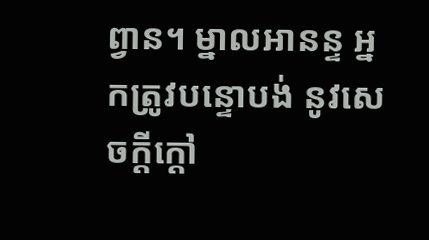ព្វាន។ ម្នាលអានន្ទ អ្នកត្រូវបន្ទោបង់ នូវសេចក្តីក្តៅ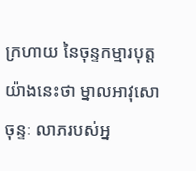ក្រហាយ នៃចុន្ទកម្មារបុត្ត យ៉ាងនេះថា ម្នាលអាវុសោចុន្ទៈ លាភរបស់អ្ន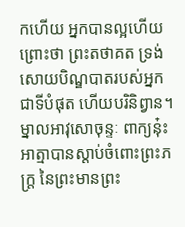កហើយ អ្នកបានល្អហើយ ព្រោះថា ព្រះតថាគត ទ្រង់សោយបិណ្ឌបាតរបស់អ្នកជាទីបំផុត ហើយបរិនិព្វាន។ ម្នាលអាវុសោចុន្ទៈ ពាក្យនុ៎ះ អាត្មាបានស្តាប់ចំពោះព្រះភក្រ្ត នៃព្រះមានព្រះ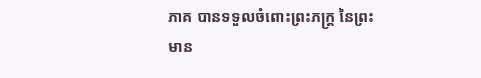ភាគ បានទទួលចំពោះព្រះភក្ត្រ នៃព្រះមាន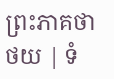ព្រះភាគថា
ថយ | ទំ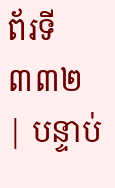ព័រទី ៣៣២ | បន្ទាប់